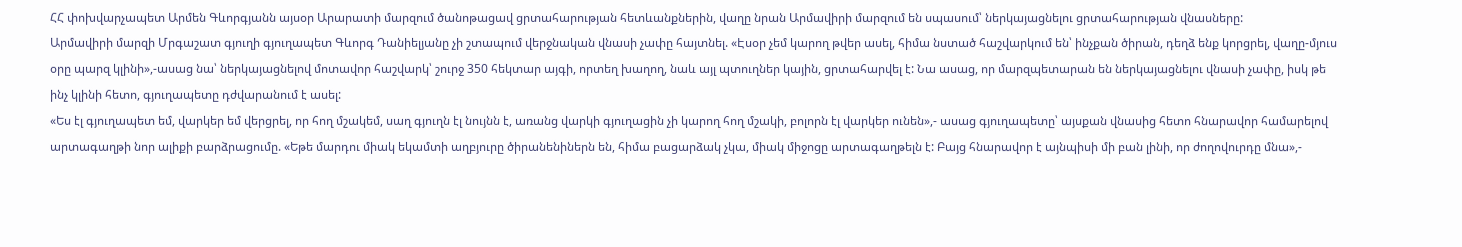ՀՀ փոխվարչապետ Արմեն Գևորգյանն այսօր Արարատի մարզում ծանոթացավ ցրտահարության հետևանքներին, վաղը նրան Արմավիրի մարզում են սպասում՝ ներկայացնելու ցրտահարության վնասները:
Արմավիրի մարզի Մրգաշատ գյուղի գյուղապետ Գևորգ Դանիելյանը չի շտապում վերջնական վնասի չափը հայտնել. «Էսօր չեմ կարող թվեր ասել, հիմա նստած հաշվարկում են՝ ինչքան ծիրան, դեղձ ենք կորցրել, վաղը-մյուս օրը պարզ կլինի»,-ասաց նա՝ ներկայացնելով մոտավոր հաշվարկ՝ շուրջ 350 հեկտար այգի, որտեղ խաղող, նաև այլ պտուղներ կային, ցրտահարվել է: Նա ասաց, որ մարզպետարան են ներկայացնելու վնասի չափը, իսկ թե ինչ կլինի հետո, գյուղապետը դժվարանում է ասել:
«Ես էլ գյուղապետ եմ, վարկեր եմ վերցրել, որ հող մշակեմ, սաղ գյուղն էլ նույնն է, առանց վարկի գյուղացին չի կարող հող մշակի, բոլորն էլ վարկեր ունեն»,- ասաց գյուղապետը՝ այսքան վնասից հետո հնարավոր համարելով արտագաղթի նոր ալիքի բարձրացումը. «Եթե մարդու միակ եկամտի աղբյուրը ծիրանենիներն են, հիմա բացարձակ չկա, միակ միջոցը արտագաղթելն է: Բայց հնարավոր է այնպիսի մի բան լինի, որ ժողովուրդը մնա»,-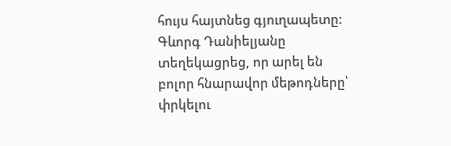հույս հայտնեց գյուղապետը: Գևորգ Դանիելյանը տեղեկացրեց, որ արել են բոլոր հնարավոր մեթոդները՝ փրկելու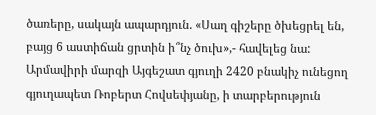ծառերը, սակայն ապարդյուն. «Սաղ գիշերը ծխեցրել են, բայց 6 աստիճան ցրտին ի՞նչ ծուխ»,- հավելեց նա:
Արմավիրի մարզի Այգեշատ գյուղի 2420 բնակիչ ունեցող գյուղապետ Ռոբերտ Հովսեփյանը, ի տարբերություն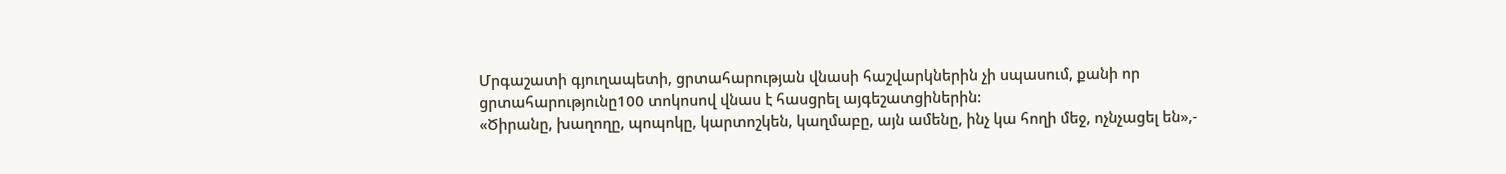Մրգաշատի գյուղապետի, ցրտահարության վնասի հաշվարկներին չի սպասում, քանի որ ցրտահարությունը100 տոկոսով վնաս է հասցրել այգեշատցիներին:
«Ծիրանը, խաղողը, պոպոկը, կարտոշկեն, կաղմաբը, այն ամենը, ինչ կա հողի մեջ, ոչնչացել են»,-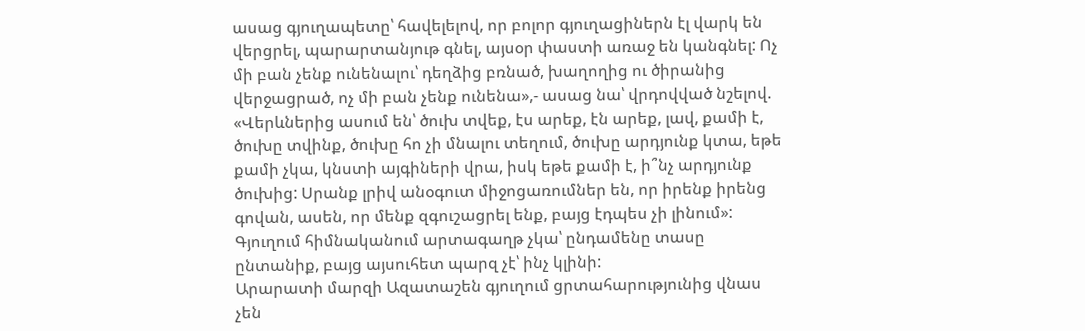ասաց գյուղապետը՝ հավելելով, որ բոլոր գյուղացիներն էլ վարկ են վերցրել, պարարտանյութ գնել, այսօր փաստի առաջ են կանգնել: Ոչ մի բան չենք ունենալու՝ դեղձից բռնած, խաղողից ու ծիրանից վերջացրած, ոչ մի բան չենք ունենա»,- ասաց նա՝ վրդովված նշելով. «Վերևներից ասում են՝ ծուխ տվեք, էս արեք, էն արեք, լավ, քամի է, ծուխը տվինք, ծուխը հո չի մնալու տեղում, ծուխը արդյունք կտա, եթե քամի չկա, կնստի այգիների վրա, իսկ եթե քամի է, ի՞նչ արդյունք ծուխից: Սրանք լրիվ անօգուտ միջոցառումներ են, որ իրենք իրենց գովան, ասեն, որ մենք զգուշացրել ենք, բայց էդպես չի լինում»:
Գյուղում հիմնականում արտագաղթ չկա՝ ընդամենը տասը ընտանիք, բայց այսուհետ պարզ չէ՝ ինչ կլինի:
Արարատի մարզի Ազատաշեն գյուղում ցրտահարությունից վնաս չեն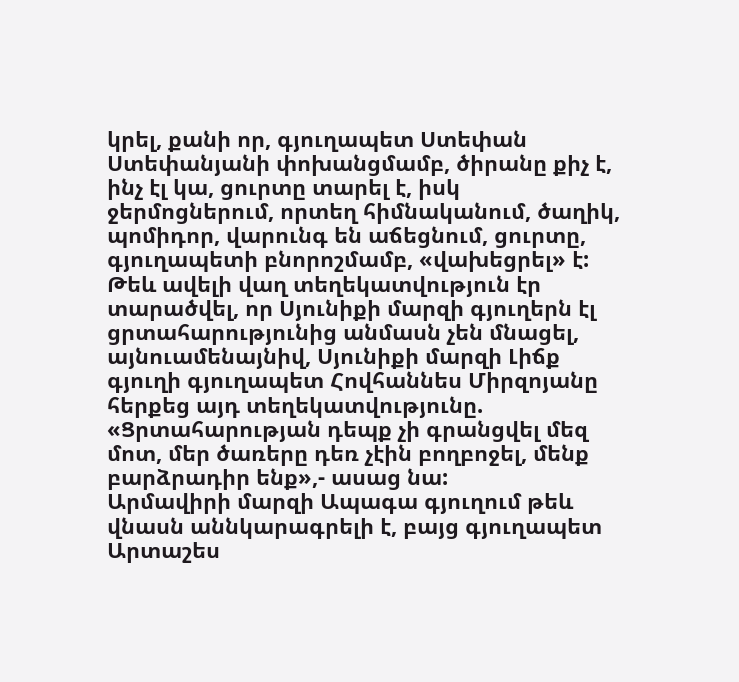կրել, քանի որ, գյուղապետ Ստեփան Ստեփանյանի փոխանցմամբ, ծիրանը քիչ է, ինչ էլ կա, ցուրտը տարել է, իսկ ջերմոցներում, որտեղ հիմնականում, ծաղիկ, պոմիդոր, վարունգ են աճեցնում, ցուրտը, գյուղապետի բնորոշմամբ, «վախեցրել» է:
Թեև ավելի վաղ տեղեկատվություն էր տարածվել, որ Սյունիքի մարզի գյուղերն էլ ցրտահարությունից անմասն չեն մնացել, այնուամենայնիվ, Սյունիքի մարզի Լիճք գյուղի գյուղապետ Հովհաննես Միրզոյանը հերքեց այդ տեղեկատվությունը. «Ցրտահարության դեպք չի գրանցվել մեզ մոտ, մեր ծառերը դեռ չէին բողբոջել, մենք բարձրադիր ենք»,- ասաց նա:
Արմավիրի մարզի Ապագա գյուղում թեև վնասն աննկարագրելի է, բայց գյուղապետ Արտաշես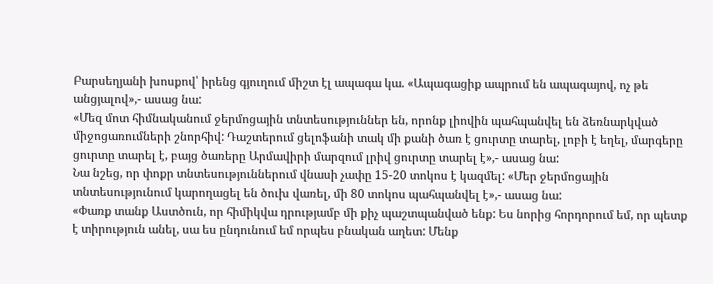Բարսեղյանի խոսքով՝ իրենց գյուղում միշտ էլ ապագա կա. «Ապագացիք ապրում են ապագայով, ոչ թե անցյալով»,- ասաց նա:
«Մեզ մոտ հիմնականում ջերմոցային տնտեսություններ են, որոնք լիովին պահպանվել են ձեռնարկված միջոցառումների շնորհիվ: Դաշտերում ցելոֆանի տակ մի քանի ծառ է ցուրտը տարել, լոբի է եղել, մարգերը ցուրտը տարել է, բայց ծառերը Արմավիրի մարզում լրիվ ցուրտը տարել է»,- ասաց նա:
Նա նշեց, որ փոքր տնտեսություններում վնասի չափը 15-20 տոկոս է կազմել: «Մեր ջերմոցային տնտեսությունում կարողացել են ծուխ վառել, մի 80 տոկոս պահպանվել է»,- ասաց նա:
«Փառք տանք Աստծուն, որ հիմիկվա դրությամբ մի քիչ պաշտպանված ենք: Ես նորից հորդորում եմ, որ պետք է տիրություն անել, սա ես ընդունում եմ որպես բնական աղետ: Մենք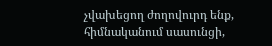չվախեցող ժողովուրդ ենք, հիմնականում սասունցի,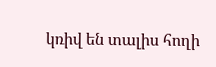կռիվ են տալիս հողի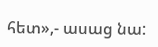հետ»,- ասաց նա: